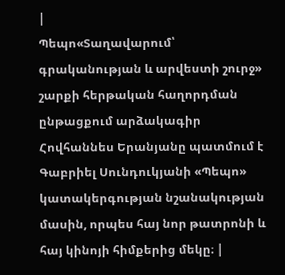|
Պեպո«Տաղավարում՝ գրականության և արվեստի շուրջ» շարքի հերթական հաղորդման ընթացքում արձակագիր Հովհաննես Երանյանը պատմում է Գաբրիել Սունդուկյանի «Պեպո» կատակերգության նշանակության մասին, որպես հայ նոր թատրոնի և հայ կինոյի հիմքերից մեկը։ |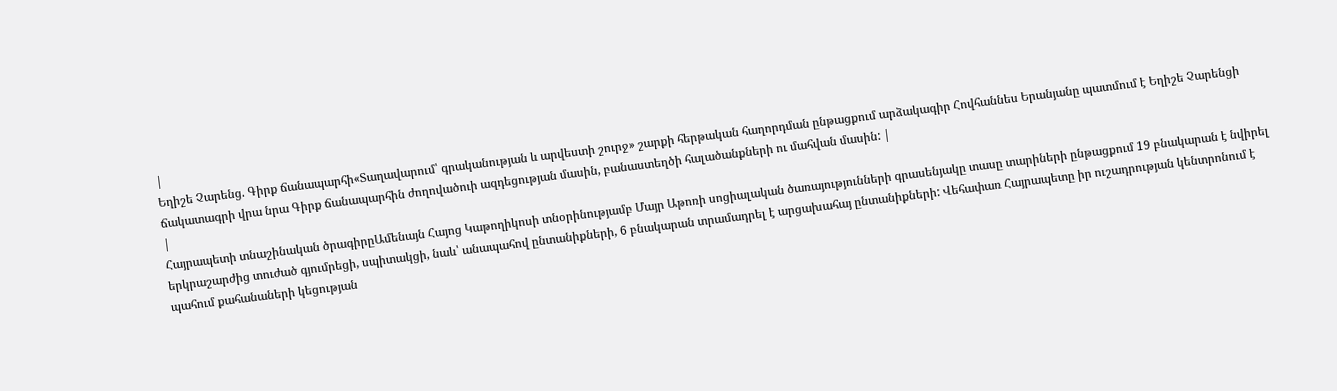|
Եղիշե Չարենց. Գիրք ճանապարհի«Տաղավարում՝ գրականության և արվեստի շուրջ» շարքի հերթական հաղորդման ընթացքում արձակագիր Հովհաննես Երանյանը պատմում է Եղիշե Չարենցի ճակատագրի վրա նրա Գիրք ճանապարհին ժողովածուի ազդեցության մասին, բանաստեղծի հալածանքների ու մահվան մասին: |
|
Հայրապետի տնաշինական ծրագիրըԱմենայն Հայոց Կաթողիկոսի տնօրինությամբ Մայր Աթոռի սոցիալական ծառայությունների գրասենյակը տասը տարիների ընթացքում 19 բնակարան է նվիրել երկրաշարժից տուժած գյումրեցի, սպիտակցի, նաև՝ անապահով ընտանիքների, 6 բնակարան տրամադրել է արցախահայ ընտանիքների: Վեհափառ Հայրապետը իր ուշադրության կենտրոնում է պահում քահանաների կեցության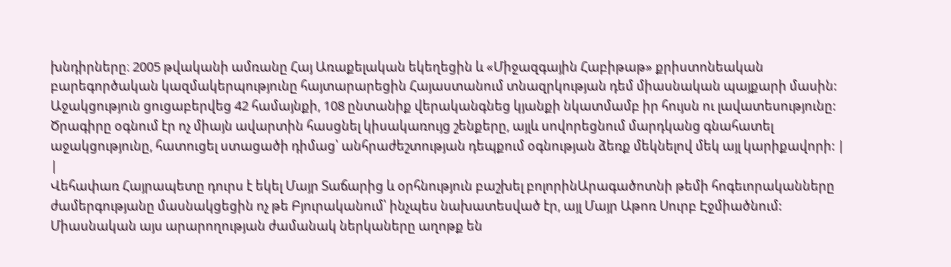խնդիրները։ 2005 թվականի ամռանը Հայ Առաքելական եկեղեցին և «Միջազգային Հաբիթաթ» քրիստոնեական բարեգործական կազմակերպությունը հայտարարեցին Հայաստանում տնազրկության դեմ միասնական պայքարի մասին: Աջակցություն ցուցաբերվեց 42 համայնքի, 108 ընտանիք վերականգնեց կյանքի նկատմամբ իր հույսն ու լավատեսությունը: Ծրագիրը օգնում էր ոչ միայն ավարտին հասցնել կիսակառույց շենքերը, այլև սովորեցնում մարդկանց գնահատել աջակցությունը, հատուցել ստացածի դիմաց՝ անհրաժեշտության դեպքում օգնության ձեռք մեկնելով մեկ այլ կարիքավորի: |
|
Վեհափառ Հայրապետը դուրս է եկել Մայր Տաճարից և օրհնություն բաշխել բոլորինԱրագածոտնի թեմի հոգեւորականները ժամերգությանը մասնակցեցին ոչ թե Բյուրականում՝ ինչպես նախատեսված էր, այլ Մայր Աթոռ Սուրբ Էջմիածնում: Միասնական այս արարողության ժամանակ ներկաները աղոթք են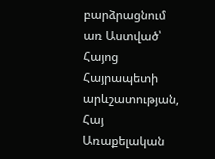բարձրացնում առ Աստված՝ Հայոց Հայրապետի արևշատության, Հայ Առաքելական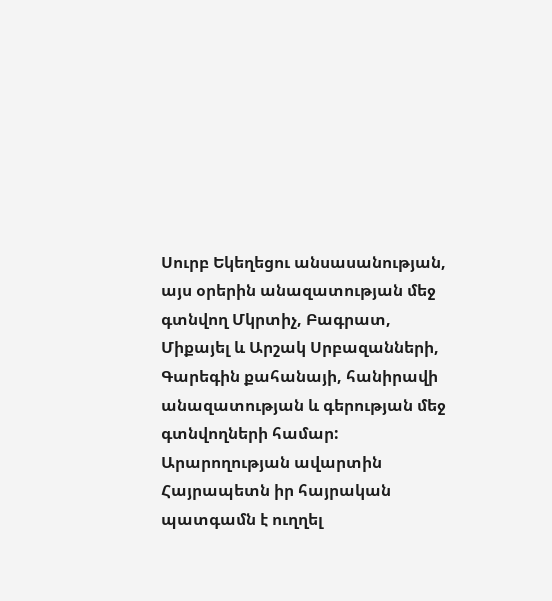Սուրբ Եկեղեցու անսասանության, այս օրերին անազատության մեջ գտնվող Մկրտիչ, Բագրատ, Միքայել և Արշակ Սրբազանների, Գարեգին քահանայի, հանիրավի անազատության և գերության մեջ գտնվողների համար: Արարողության ավարտին Հայրապետն իր հայրական պատգամն է ուղղել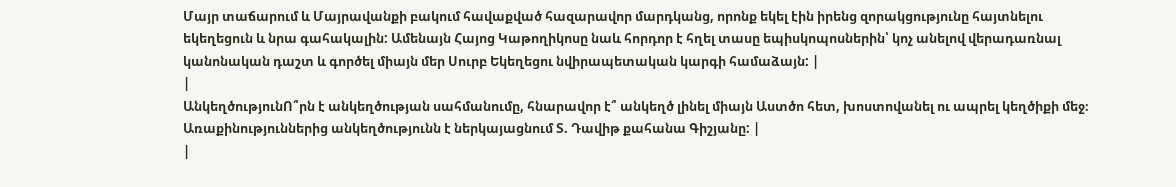Մայր տաճարում և Մայրավանքի բակում հավաքված հազարավոր մարդկանց, որոնք եկել էին իրենց զորակցությունը հայտնելու եկեղեցուն և նրա գահակալին: Ամենայն Հայոց Կաթողիկոսը նաև հորդոր է հղել տասը եպիսկոպոսներին՝ կոչ անելով վերադառնալ կանոնական դաշտ և գործել միայն մեր Սուրբ Եկեղեցու նվիրապետական կարգի համաձայն: |
|
ԱնկեղծությունՈ՞րն է անկեղծության սահմանումը, հնարավոր է՞ անկեղծ լինել միայն Աստծո հետ, խոստովանել ու ապրել կեղծիքի մեջ։ Առաքինություններից անկեղծությունն է ներկայացնում Տ. Դավիթ քահանա Գիշյանը: |
|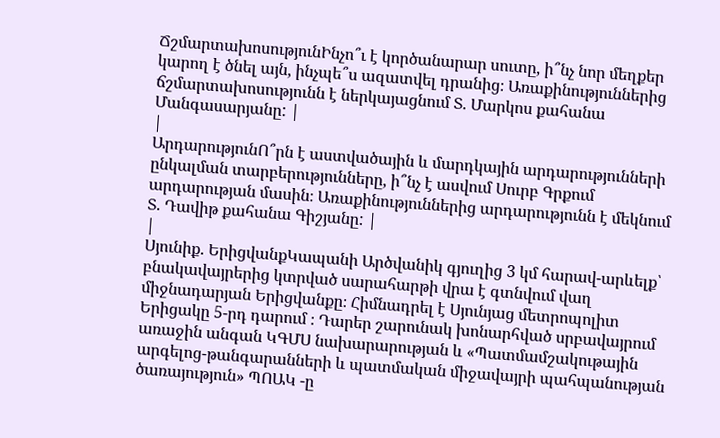ՃշմարտախոսությունԻնչո՞ւ է կործանարար սուտը, ի՞նչ նոր մեղքեր կարող է ծնել այն, ինչպե՞ս ազատվել դրանից։ Առաքինություններից ճշմարտախոսությունն է ներկայացնում Տ. Մարկոս քահանա Մանգասարյանը: |
|
ԱրդարությունՈ՞րն է աստվածային և մարդկային արդարությունների ընկալման տարբերությունները, ի՞նչ է ասվում Սուրբ Գրքում արդարության մասին։ Առաքինություններից արդարությունն է մեկնում Տ. Դավիթ քահանա Գիշյանը: |
|
Սյունիք. ԵրիցվանքԿապանի Արծվանիկ գյուղից 3 կմ հարավ-արևելք՝ բնակավայրերից կտրված սարահարթի վրա է գտնվում վաղ միջնադարյան Երիցվանքը։ Հիմնադրել է Սյունյաց մետրոպոլիտ Երիցակը 5-րդ դարում ։ Դարեր շարունակ խոնարհված սրբավայրում առաջին անգան ԿԳՄՍ նախարարության և «Պատմամշակութային արգելոց-թանգարանների և պատմական միջավայրի պահպանության ծառայություն» ՊՈԱԿ -ը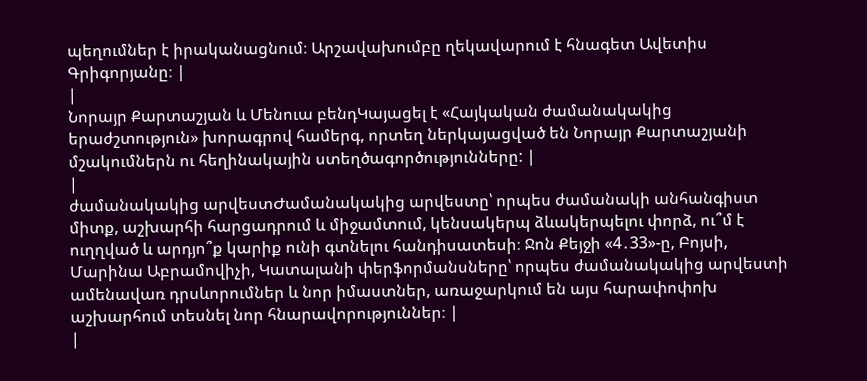պեղումներ է իրականացնում։ Արշավախումբը ղեկավարում է հնագետ Ավետիս Գրիգորյանը։ |
|
Նորայր Քարտաշյան և Մենուա բենդԿայացել է «Հայկական ժամանակակից երաժշտություն» խորագրով համերգ, որտեղ ներկայացված են Նորայր Քարտաշյանի մշակումներն ու հեղինակային ստեղծագործությունները: |
|
ժամանակակից արվեստԺամանակակից արվեստը՝ որպես ժամանակի անհանգիստ միտք, աշխարհի հարցադրում և միջամտում, կենսակերպ ձևակերպելու փորձ, ու՞մ է ուղղված և արդյո՞ք կարիք ունի գտնելու հանդիսատեսի։ Ջոն Քեյջի «4․33»-ը, Բոյսի, Մարինա Աբրամովիչի, Կատալանի փերֆորմանսները՝ որպես ժամանակակից արվեստի ամենավառ դրսևորումներ և նոր իմաստներ, առաջարկում են այս հարափոփոխ աշխարհում տեսնել նոր հնարավորություններ։ |
|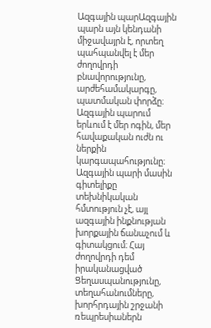Ազգային պարԱզգային պարն այն կենդանի միջավայրն է, որտեղ պահպանվել է մեր ժողովրդի բնավորությունը, արժեհամակարգը, պատմական փորձը։ Ազգային պարում երևում է մեր ոգին, մեր հավաքական ուժն ու ներքին կարգապահությունը։ Ազգային պարի մասին գիտելիքը տեխնիկական հմտություն չէ, այլ ազգային ինքնության խորքային ճանաչում և գիտակցում։ Հայ ժողովրդի դեմ իրականացված Ցեղասպանությունը, տեղահանումները, խորհրդային շրջանի ռեպրեսիաներն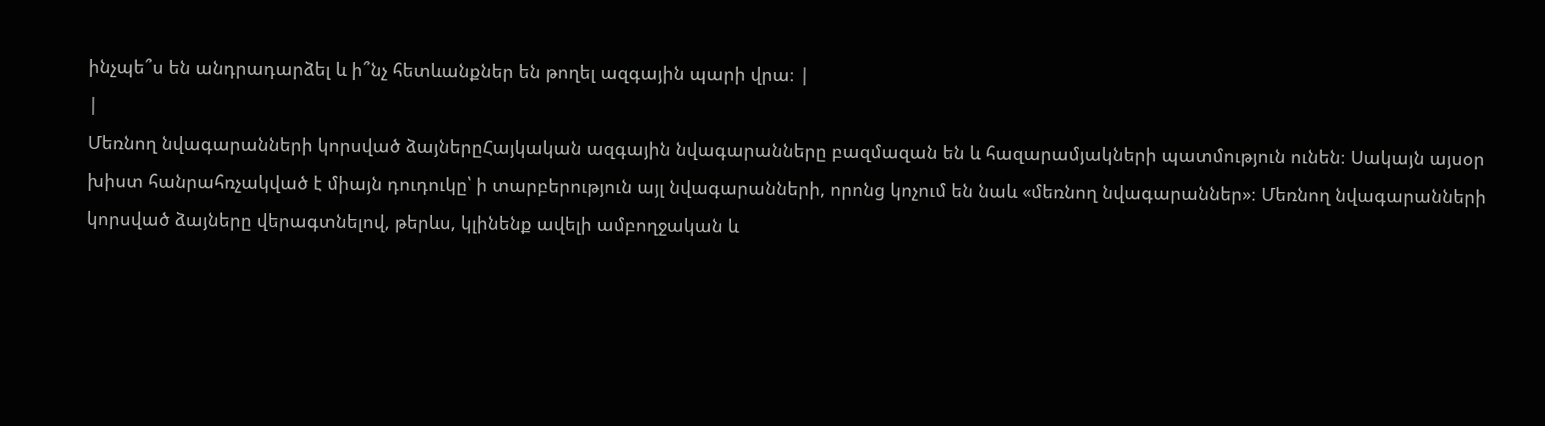ինչպե՞ս են անդրադարձել և ի՞նչ հետևանքներ են թողել ազգային պարի վրա։ |
|
Մեռնող նվագարանների կորսված ձայներըՀայկական ազգային նվագարանները բազմազան են և հազարամյակների պատմություն ունեն։ Սակայն այսօր խիստ հանրահռչակված է միայն դուդուկը՝ ի տարբերություն այլ նվագարանների, որոնց կոչում են նաև «մեռնող նվագարաններ»։ Մեռնող նվագարանների կորսված ձայները վերագտնելով, թերևս, կլինենք ավելի ամբողջական և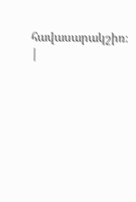հավասարակշիռ։ |